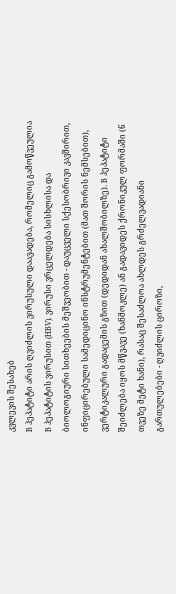კვლევის შესახებ
B ჰეპატიტი არის ღვიძლის ვირუსული დაავადება, რომელიც გამოწვეულია B ჰეპატიტის ვირუსით (HBV). ვირუსი ვრცელდება სისხლისა და ბიოლოგიური სითხეების მეშვეობით - დაუცველი სქესობრივი კავშირით, ინფიცირებული სამედიცინო ინსტრუმენტებით (მათ შორის ნემსებით), ვერტიკალური გადაცემის გზით (დედიდან ახალშობილზე). B ჰეპატიტი შეიძლება იყოს მწვავე (ხანმოკლე) ან გადავიდეს ქრონიკულ ფორმაში (6 თვეზე მეტი ხანი), რასაც შესაძლოა ახლდეს გრძელვადიანი გართულებები - ღვიძლის ციროზი,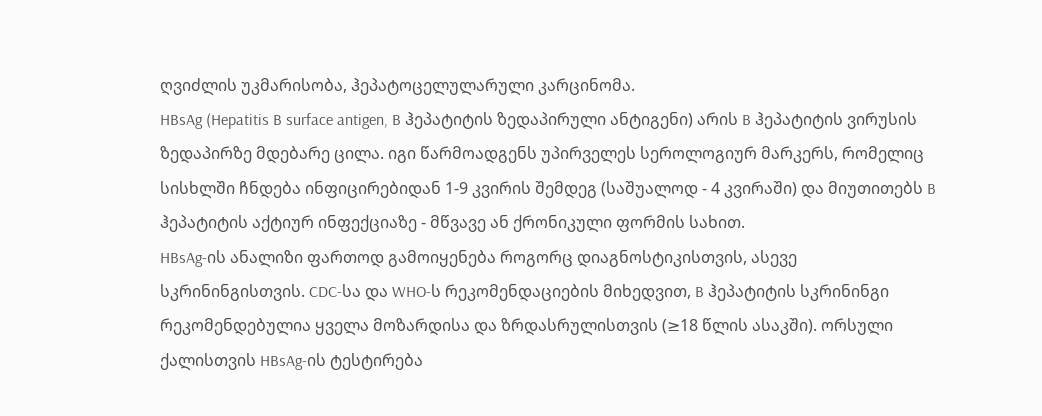ღვიძლის უკმარისობა, ჰეპატოცელულარული კარცინომა.
HBsAg (Hepatitis B surface antigen, B ჰეპატიტის ზედაპირული ანტიგენი) არის B ჰეპატიტის ვირუსის ზედაპირზე მდებარე ცილა. იგი წარმოადგენს უპირველეს სეროლოგიურ მარკერს, რომელიც სისხლში ჩნდება ინფიცირებიდან 1-9 კვირის შემდეგ (საშუალოდ - 4 კვირაში) და მიუთითებს B ჰეპატიტის აქტიურ ინფექციაზე - მწვავე ან ქრონიკული ფორმის სახით.
HBsAg-ის ანალიზი ფართოდ გამოიყენება როგორც დიაგნოსტიკისთვის, ასევე სკრინინგისთვის. CDC-სა და WHO-ს რეკომენდაციების მიხედვით, B ჰეპატიტის სკრინინგი რეკომენდებულია ყველა მოზარდისა და ზრდასრულისთვის (≥18 წლის ასაკში). ორსული ქალისთვის HBsAg-ის ტესტირება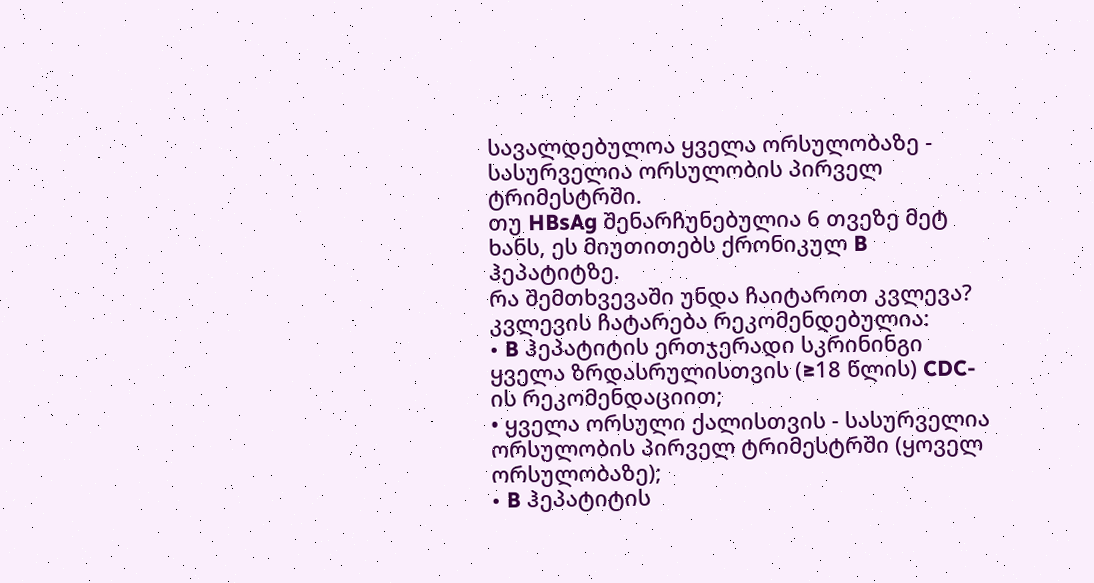სავალდებულოა ყველა ორსულობაზე - სასურველია ორსულობის პირველ ტრიმესტრში.
თუ HBsAg შენარჩუნებულია 6 თვეზე მეტ ხანს, ეს მიუთითებს ქრონიკულ B ჰეპატიტზე.
რა შემთხვევაში უნდა ჩაიტაროთ კვლევა?
კვლევის ჩატარება რეკომენდებულია:
• B ჰეპატიტის ერთჯერადი სკრინინგი ყველა ზრდასრულისთვის (≥18 წლის) CDC-ის რეკომენდაციით;
• ყველა ორსული ქალისთვის - სასურველია ორსულობის პირველ ტრიმესტრში (ყოველ ორსულობაზე);
• B ჰეპატიტის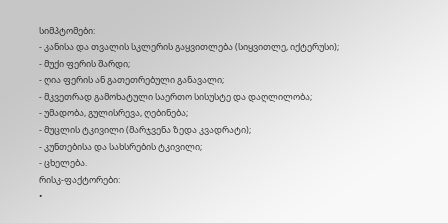სიმპტომები:
- კანისა და თვალის სკლერის გაყვითლება (სიყვითლე, იქტერუსი);
- მუქი ფერის შარდი;
- ღია ფერის ან გათეთრებული განავალი;
- მკვეთრად გამოხატული საერთო სისუსტე და დაღლილობა;
- უმადობა, გულისრევა, ღებინება;
- მუცლის ტკივილი (მარჯვენა ზედა კვადრატი);
- კუნთებისა და სახსრების ტკივილი;
- ცხელება.
რისკ-ფაქტორები:
•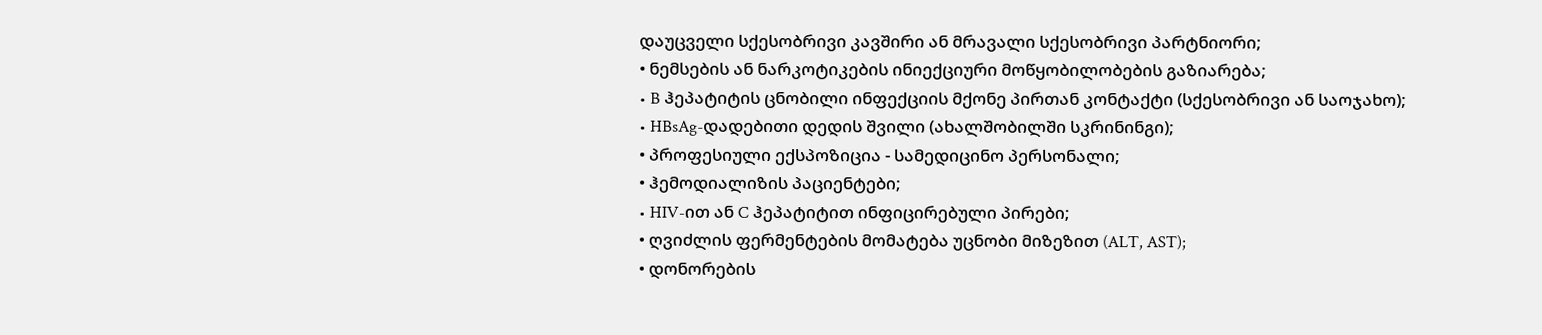დაუცველი სქესობრივი კავშირი ან მრავალი სქესობრივი პარტნიორი;
• ნემსების ან ნარკოტიკების ინიექციური მოწყობილობების გაზიარება;
• B ჰეპატიტის ცნობილი ინფექციის მქონე პირთან კონტაქტი (სქესობრივი ან საოჯახო);
• HBsAg-დადებითი დედის შვილი (ახალშობილში სკრინინგი);
• პროფესიული ექსპოზიცია - სამედიცინო პერსონალი;
• ჰემოდიალიზის პაციენტები;
• HIV-ით ან C ჰეპატიტით ინფიცირებული პირები;
• ღვიძლის ფერმენტების მომატება უცნობი მიზეზით (ALT, AST);
• დონორების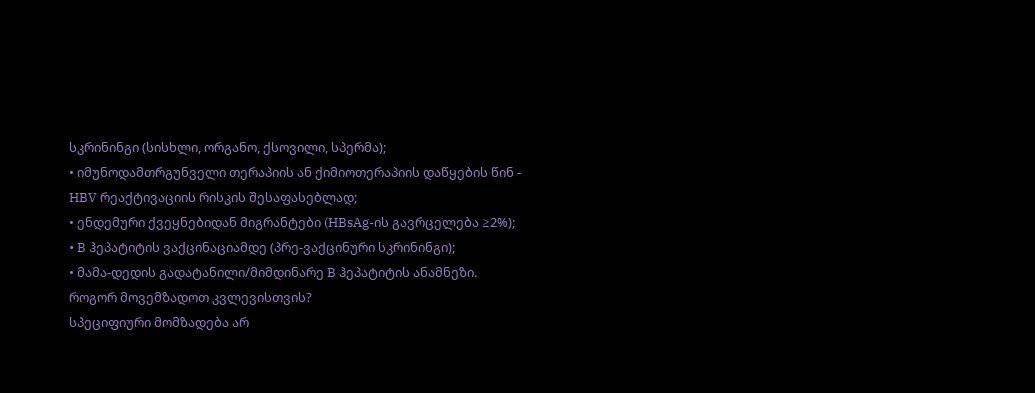სკრინინგი (სისხლი, ორგანო, ქსოვილი, სპერმა);
• იმუნოდამთრგუნველი თერაპიის ან ქიმიოთერაპიის დაწყების წინ - HBV რეაქტივაციის რისკის შესაფასებლად;
• ენდემური ქვეყნებიდან მიგრანტები (HBsAg-ის გავრცელება ≥2%);
• B ჰეპატიტის ვაქცინაციამდე (პრე-ვაქცინური სკრინინგი);
• მამა-დედის გადატანილი/მიმდინარე B ჰეპატიტის ანამნეზი.
როგორ მოვემზადოთ კვლევისთვის?
სპეციფიური მომზადება არ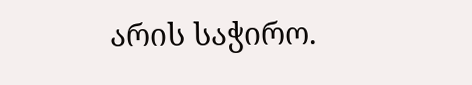არის საჭირო.